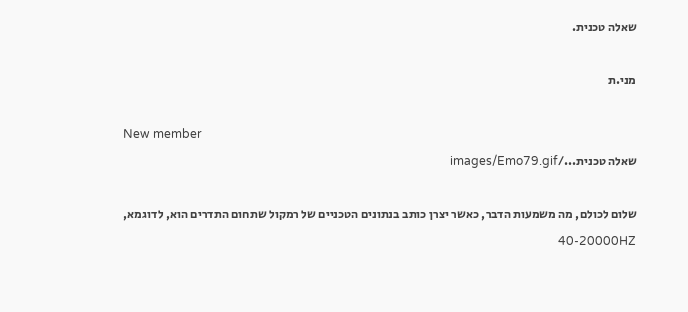שאלה טכנית.

מני.ת

New member
שאלה טכנית.../images/Emo79.gif

שלום לכולם, מה משמעות הדבר, כאשר יצרן כותב בנתונים הטכניים של רמקול שתחום התדרים הוא, לדוגמא, 40-20000HZ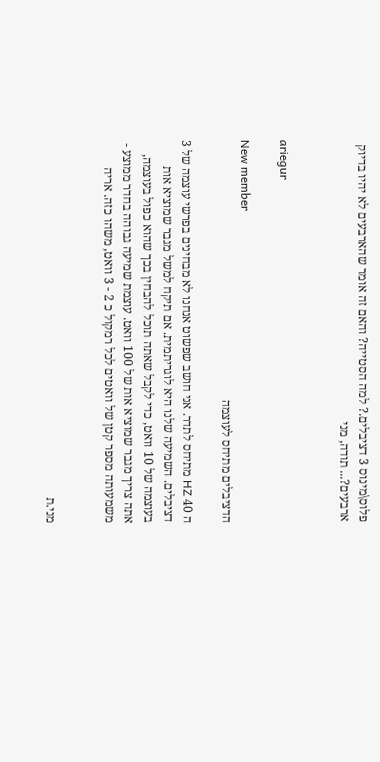פלוס\מינוס 3 דציבלים.? למה הסטייה? והאם זה אומר שהארבעים לא יהיו בדיוק ארבעים?... תודה, מני


ariegur

New member
הדציבלים מתיחס לעוצמה

ה 40 HZ מתיחס לתדר. אני חושב שפשוט אנחנו לא מבחינים בפרשי עוצמה של 3 דציבלים. השמיעה שלנו היא לוגריתמית. אם תיקח למשל מגבר שמוציא אות בעוצמה של 10 וואט, כדי לקבל שאתה תוכל להבחין בכך שהוא כפול בעוצמה, אתה צריך מגבר שמוציא אות של 100 וואט. עוצמת שמיעה גבוהה בחדר ממוצע - משמעותה מספר קטן של וואטים לכל רמקול כ 2 - 3 וואט, משהו כזה. אריה


מני.ת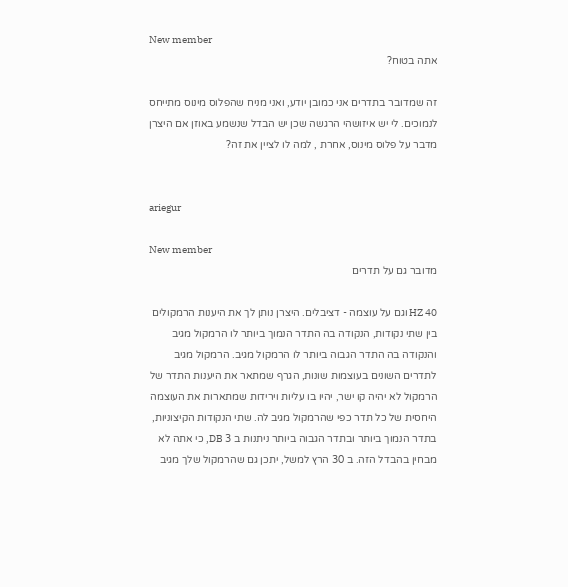New member
אתה בטוח?

זה שמדובר בתדרים אני כמובן יודע, ואני מניח שהפלוס מינוס מתייחס לנמוכים. לי יש איזושהי הרגשה שכן יש הבדל שנשמע באוזן אם היצרן מדבר על פלוס מינוס, אחרת , למה לו לציין את זה?


ariegur

New member
מדובר גם על תדרים

40 HZ וגם על עוצמה - דציבלים. היצרן נותן לך את היענות הרמקולים בין שתי נקודות, הנקודה בה התדר הנמוך ביותר לו הרמקול מגיב והנקודה בה התדר הגבוה ביותר לו הרמקול מגיב. הרמקול מגיב לתדרים השונים בעוצמות שונות, הגרף שמתאר את היענות התדר של הרמקול לא יהיה קו ישר, יהיו בו עליות וירידות שמתארות את העוצמה היחסית של כל תדר כפי שהרמקול מגיב לה. שתי הנקודות הקיצוניות, בתדר הנמוך ביותר ובתדר הגבוה ביותר ניתנות ב 3 DB, כי אתה לא מבחין בהבדל הזה. ב 30 הרץ למשל, יתכן גם שהרמקול שלך מגיב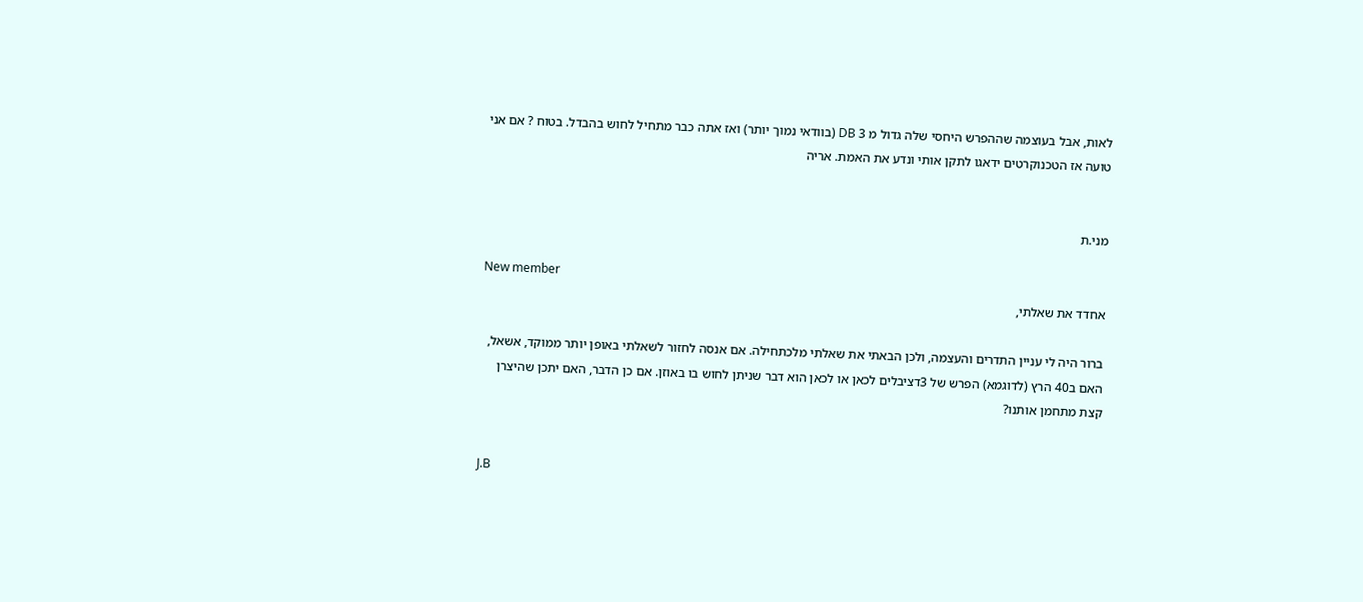לאות, אבל בעוצמה שההפרש היחסי שלה גדול מ 3 DB (בוודאי נמוך יותר) ואז אתה כבר מתחיל לחוש בהבדל. בטוח ? אם אני טועה אז הטכנוקרטים ידאגו לתקן אותי ונדע את האמת. אריה


מני.ת

New member
אחדד את שאלתי,

ברור היה לי עניין התדרים והעצמה, ולכן הבאתי את שאלתי מלכתחילה. אם אנסה לחזור לשאלתי באופן יותר ממוקד, אשאל, האם ב40 הרץ (לדוגמא) הפרש של 3דציבלים לכאן או לכאן הוא דבר שניתן לחוש בו באוזן. אם כן הדבר, האם יתכן שהיצרן קצת מתחמן אותנו?


J.B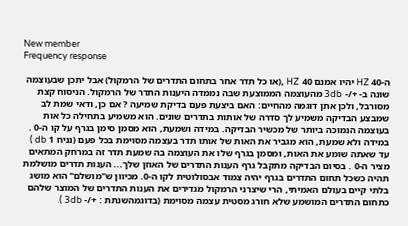New member
Frequency response

ה-40 HZ יהיו אמנם 40 HZ ,(או כל תדר אחר בתחום התדרים של הרמקול) אבל יתכן שבעוצמה שונה ב- +/- 3db מהעוצמה הממוצעת שבה נממדה היענות התדר של הרמקול. הניסוח קצת מסורבל, ולכן אתן דוגמה מהחיים: האם ביצעת פעם בדיקת שמיעה ? אם כן, ודאי שמת לב שמבצע הבדיקה משמיע לך סדרה של אותות בתדרים שונים. הוא משמיע בתחילה כל אות בעוצמה הנמוכה ביותר של מכשיר הבדיקה. במידה ושמעת, הוא מסמן סימן בגרף על קו ה-0 . במידה ולא שמעת, הוא מגביר את האות של אותו תדר בעצמה מסוימת בכל פעם (נניח 1 db ) עד שאתה שומע את האות, ומסמן בגרף שלו את העוצמה בה שמעת תדר זה במרחק המתאים מציר ה-0 . בסיום הבדיקה מתקבל גרף הענות התדרים של האוזן שלך... הענות תדרים מושלמת תהיה כשכל תחום התדרים בגרף יהיה צמוד אבסולוטית לקו ה-0. מכיוון ש"מושלם" הוא מושג בלתי קיים בעולם האמיתי, הרי שיצרני הרמקול מגדירים את הענות התדרים של המוצר שלהם כתחום התדרים המושמע שלא חורג מסטית עצמה מסוימת (בדוגמהשנתת : +/- 3db ).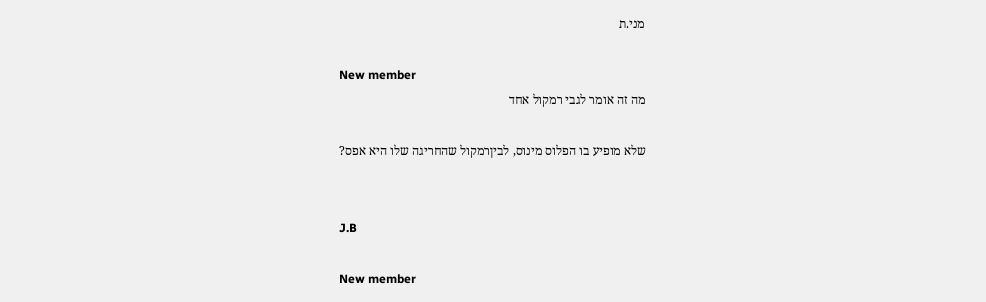מני.ת

New member
מה זה אומר לגבי רמקול אחד

שלא מופיע בו הפלוס מינוס, לביןרמקול שהחריגה שלו היא אפס?


J.B

New member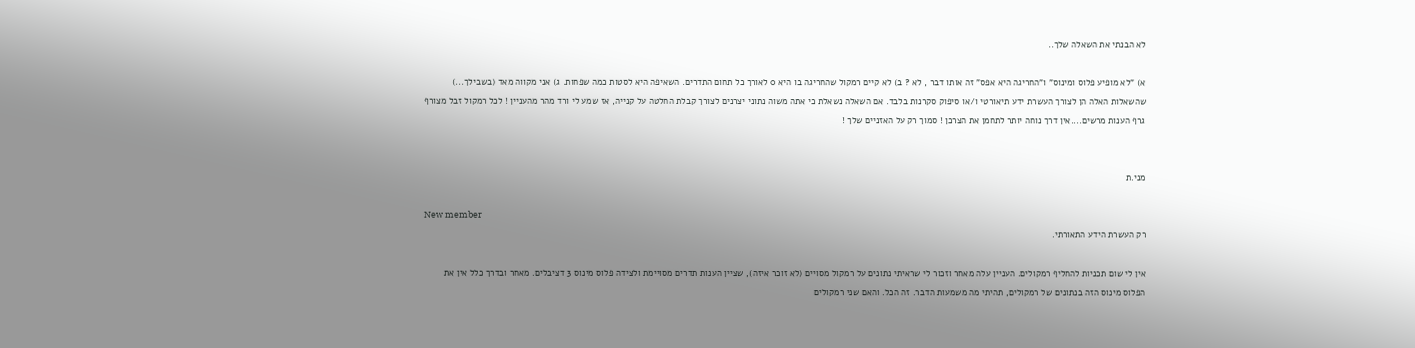לא הבנתי את השאלה שלך..

א) "לא מופיע פלוס ומינוס" ו"החריגה היא אפס" זה אותו דבר , לא ? ב) לא קיים רמקול שהחריגה בו היא 0 לאורך כל תחום התדרים. השאיפה היא לסטות כמה שפחות. ג) אני מקווה מאד (בשבילך...) שהשאלות האלה הן לצורך העשרת ידע תיאורטי ו/או סיפוק סקרנות בלבד. אם השאלה נשאלת כי אתה משוה נתוני יצרנים לצורך קבלת החלטה על קנייה, אז שמע לי ורד מהר מהעניין ! לכל רמקול זבל מצורף גרף הענות מרשים....אין דרך נוחה יותר לתחמן את הצרכן ! סמוך רק על האזניים שלך !


מני.ת

New member
רק העשרת הידע התאורתי.

אין לי שום תכניות להחליף רמקולים. העניין עלה מאחר וזכור לי שראיתי נתונים על רמקול מסויים (לא זוכר איזה), שציין הענות תדרים מסויימת ולצידה פלוס מינוס 3 דציבלים. מאחר ובדרך כלל אין את הפלוס מינוס הזה בנתונים של רמקולים, תהיתי מה משמעות הדבר. זה הכל. והאם שני רמקולים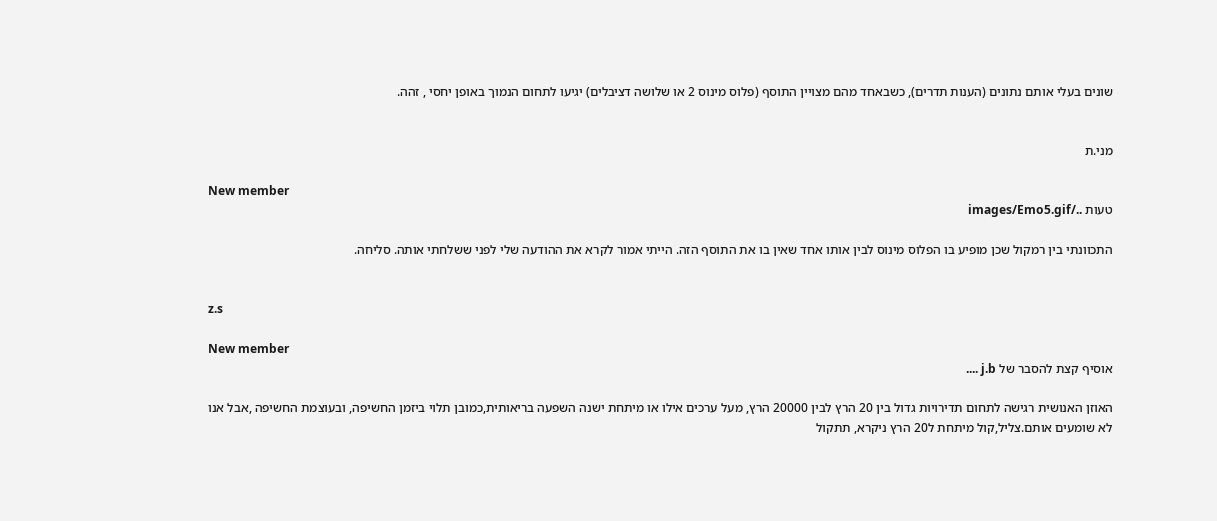שונים בעלי אותם נתונים (הענות תדרים), כשבאחד מהם מצויין התוסף (פלוס מינוס 2 או שלושה דציבלים) יגיעו לתחום הנמוך באופן יחסי , זהה.


מני.ת

New member
טעות ../images/Emo5.gif

התכוונתי בין רמקול שכן מופיע בו הפלוס מינוס לבין אותו אחד שאין בו את התוסף הזה. הייתי אמור לקרא את ההודעה שלי לפני ששלחתי אותה. סליחה.


z.s

New member
אוסיף קצת להסבר של j.b ....

האוזן האנושית רגישה לתחום תדירויות גדול בין 20 הרץ לבין 20000 הרץ, מעל ערכים אילו או מיתחת ישנה השפעה בריאותית,כמובן תלוי ביזמן החשיפה, ובעוצמת החשיפה ,אבל אנו לא שומעים אותם.צליל,קול מיתחת ל20 הרץ ניקרא, תתקול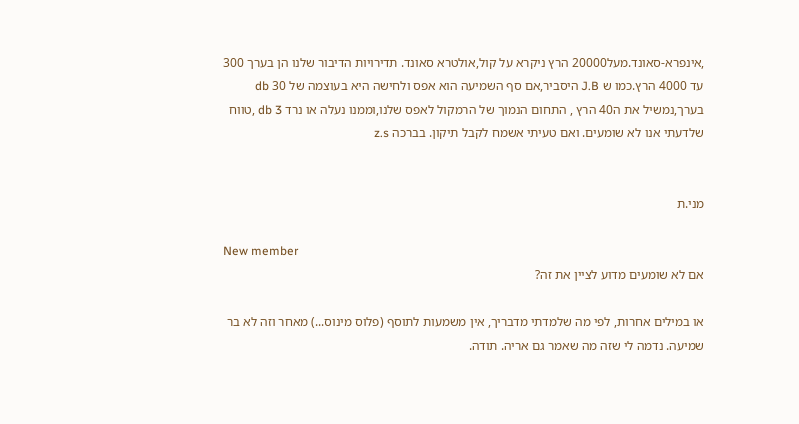,אינפרא-סאונד.מעל20000 הרץ ניקרא על קול,אולטרא סאונד. תדירויות הדיבור שלנו הן בערך 300 עד 4000 הרץ.כמו ש J.B היסביר,אם סף השמיעה הוא אפס ולחישה היא בעוצמה של 30 db בערך,נמשיל את ה40 הרץ , התחום הנמוך של הרמקול לאפס שלנו,וממנו נעלה או נרד db 3 ,טווח שלדעתי אנו לא שומעים. ואם טעיתי אשמח לקבל תיקון. בברכה z.s


מני.ת

New member
אם לא שומעים מדוע לציין את זה?

או במילים אחרות, לפי מה שלמדתי מדבריך, אין משמעות לתוסף (פלוס מינוס...) מאחר וזה לא בר שמיעה. נדמה לי שזה מה שאמר גם אריה. תודה.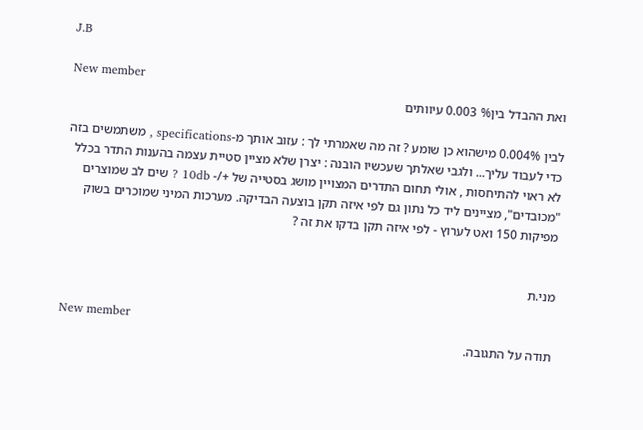J.B

New member
ואת ההבדל בין% 0.003 עיוותים

לבין 0.004% מישהוא כן שומע ? זה מה שאמרתי לך : עזוב אותך מ-specifications , משתמשים בזה כדי לעבוד עליך... ולגבי שאלתך שעכשיו הובנה : יצרן שלא מציין סטיית עצמה בהענות התדר בכלל לא ראוי להתיחסות , אולי תחום התדרים המצויין מושג בסטייה של +/- 10db ? שים לב שמוצרים "מכובדים", מציינים ליד כל נתון גם לפי איזה תקן בוצעה הבדיקה. מערכות המיני שמוכרים בשוק מפיקות 150 ואט לערוץ - לפי איזה תקן בדקו את זה ?


מני.ת

New member
תודה על התגובה.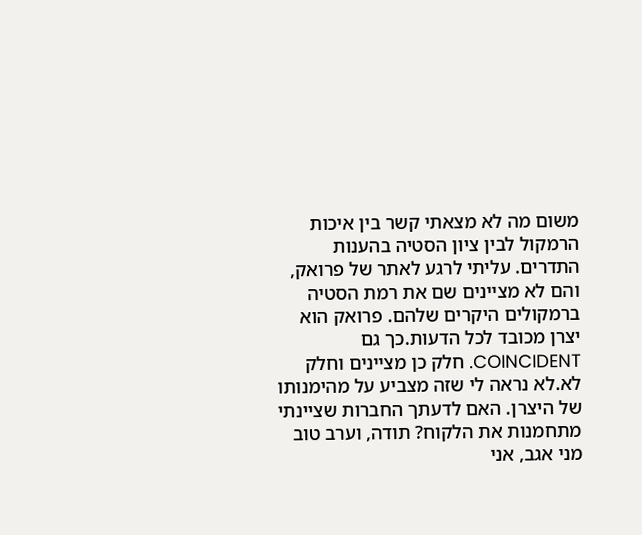משום מה לא מצאתי קשר בין איכות הרמקול לבין ציון הסטיה בהענות התדרים. עליתי לרגע לאתר של פרואק, והם לא מציינים שם את רמת הסטיה ברמקולים היקרים שלהם. פרואק הוא יצרן מכובד לכל הדעות.כך גם COINCIDENT. חלק כן מציינים וחלק לא.לא נראה לי שזה מצביע על מהימנותו של היצרן. האם לדעתך החברות שציינתי מתחמנות את הלקוח? תודה, וערב טוב
מני אגב, אני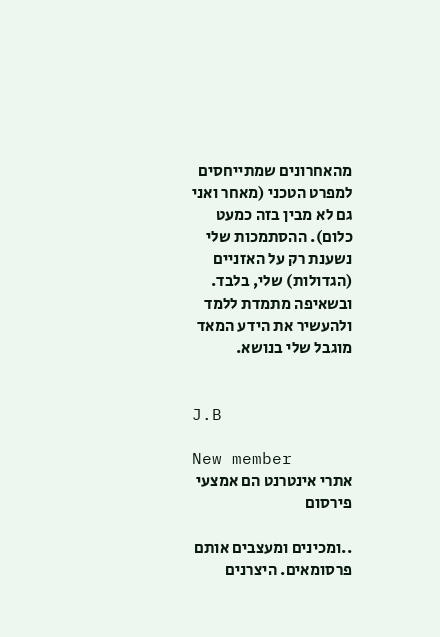מהאחרונים שמתייחסים למפרט הטכני (מאחר ואני גם לא מבין בזה כמעט כלום). ההסתמכות שלי נשענת רק על האזניים (הגדולות) שלי, בלבד. ובשאיפה מתמדת ללמד ולהעשיר את הידע המאד מוגבל שלי בנושא.


J.B

New member
אתרי אינטרנט הם אמצעי פירסום

..ומכינים ומעצבים אותם פרסומאים. היצרנים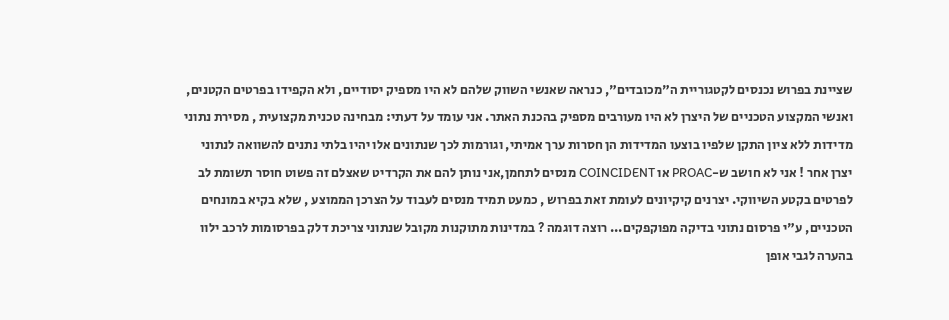שציינת בפרוש נכנסים לקטגוריית ה"מכובדים", כנראה שאנשי השווק שלהם לא היו מספיק יסודיים, ולא הקפידו בפרטים הקטנים, ואנשי המקצוע הטכניים של היצרן לא היו מעורבים מספיק בהכנת האתר. אני עומד על דעתי: מבחינה טכנית מקצועית , מסירת נתוני מדידות ללא ציון התקן שלפיו בוצעו המדידות הן חסרות ערך אמיתי, וגורמות לכך שנתונים אלו יהיו בלתי נתנים להשוואה לנתוני יצרן אחר ! אני לא חושב ש-PROAC או COINCIDENT מנסים לתחמן,אני נותן להם את הקרדיט שאצלם זה פשוט חוסר תשומת לב לפרטים בקטע השיווקי. יצרנים קיקיונים לעומת זאת בפרוש , כמעט תמיד מנסים לעבוד על הצרכן הממוצע , שלא בקיא במונחים הטכניים, ע"י פרסום נתוני בדיקה מפוקפקים... רוצה דוגמה ? במדינות מתוקנות מקובל שנתוני צריכת דלק בפרסומות לרכב ילוו בהערה לגבי אופן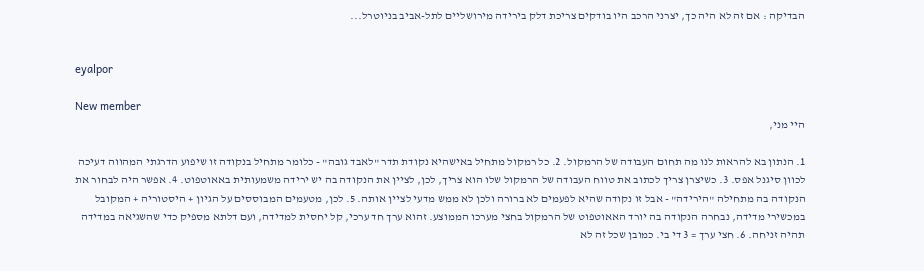הבדיקה : אם זה לא היה כך, יצרני הרכב היו בודקים צריכת דלק בירידה מירושליים לתל-אביב בניוטרל...


eyalpor

New member
היי מני,

1. הנתון בא להראות לנו מה תחום העבודה של הרמקול. 2. כל רמקול מתחיל באישהיא נקודת תדר "לאבד גובה" - כלומר מתחיל בנקודה זו שיפוע הדרגתי המהווה דעיכה לכוון סיגנל אפס. 3. כשיצרן צריך לכתוב את טווח העבודה של הרמקול שלו הוא צריך, לכן, לציין את הנקודה בה יש ירידה משמעותית באאוטפוט. 4. אפשר היה לבחור את הנקודה בה מתחילה "הירידה" - אבל זו נקודה שהיא לפעמים לא ברורה ולכן לא ממש מדעי לציין אותה. 5. לכן, מטעמים המבוססים על הגיון + היסטוריה + המקובל במכשירי מדידה, נבחרה הנקודה בה יורד האאוטפוט של הרמקול בחצי מערכו הממוצע. זהוא ערך חד ערכי, קל יחסית למדידה, ועם דלתא מספיק כדי שהשגיאה במדידה תהיה זניחה. 6. חצי ערך = 3 די בי. כמובן שכל זה לא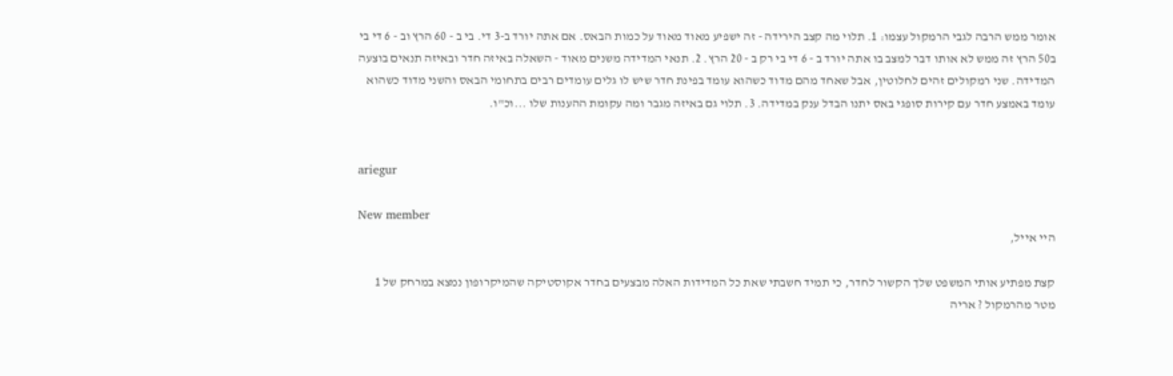אומר ממש הרבה לגבי הרמקול עצמו: 1. תלוי מה קצב הירידה - זה ישפיע מאוד מאוד על כמות הבאס. אם אתה יורד ב-3 די. בי ב - 60 הרץ וב - 6 די בי ב50 הרץ זה ממש לא אותו דבר למצב בו אתה יורד ב - 6 די בי רק ב - 20 הרץ. 2. תנאי המדידה משנים מאוד - השאלה באיזה חדר ובאיזה תנאים בוצעה המדידה. שני רמקולים זהים לחלוטין, אבל שאחד מהם מדוד כשהוא עומד בפינת חדר שיש לו גלים עומדים רבים בתחומי הבאס והשני מדוד כשהוא עומד באמצע חדר עם קירות סופגי באס יתנו הבדל ענק במדידה. 3. תלוי גם באיזה מגבר ומה עקומת ההענות שלו ...וכ"ו.


ariegur

New member
היי אייל,

קצת מפתיע אותי המשפט שלך הקשור לחדר, כי תמיד חשבתי שאת כל המדידות האלה מבצעים בחדר אקוסטיקה שהמיקרופון נמצא במרחק של 1 מטר מהרמקול ? אריה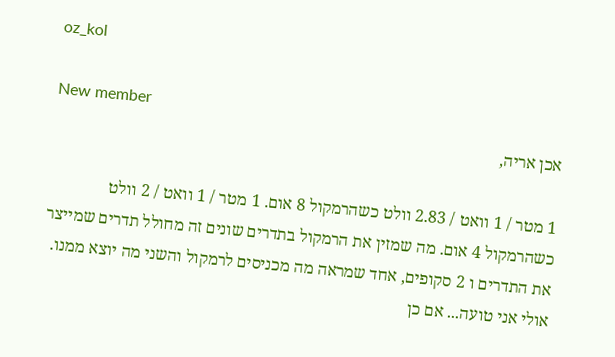oz_kol

New member
אכן אריה,

1 מטר / 1 וואט / 2.83 וולט כשהרמקול 8 אום. 1 מטר / 1 וואט / 2 וולט כשהרמקול 4 אום. מה שמזין את הרמקול בתדרים שונים זה מחולל תדרים שמייצר את התדרים ו 2 סקופים, אחד שמראה מה מכניסים לרמקול והשני מה יוצא ממנו. אולי אני טועה... אם כן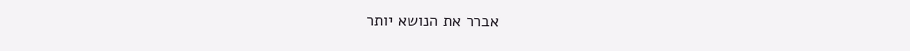אברר את הנושא יותר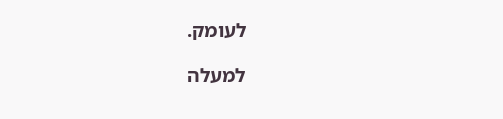לעומק.

למעלה